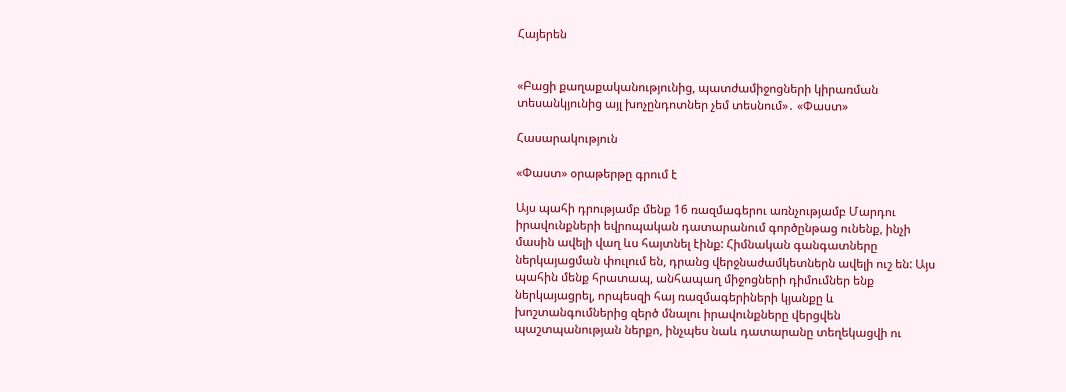Հայերեն


«Բացի քաղաքականությունից, պատժամիջոցների կիրառման տեսանկյունից այլ խոչընդոտներ չեմ տեսնում»․ «Փաստ»

Հասարակություն

«Փաստ» օրաթերթը գրում է

Այս պահի դրությամբ մենք 16 ռազմագերու առնչությամբ Մարդու իրավունքների եվրոպական դատարանում գործընթաց ունենք, ինչի մասին ավելի վաղ ևս հայտնել էինք: Հիմնական գանգատները ներկայացման փուլում են, դրանց վերջնաժամկետներն ավելի ուշ են: Այս պահին մենք հրատապ, անհապաղ միջոցների դիմումներ ենք ներկայացրել, որպեսզի հայ ռազմագերիների կյանքը և խոշտանգումներից զերծ մնալու իրավունքները վերցվեն պաշտպանության ներքո, ինչպես նաև դատարանը տեղեկացվի ու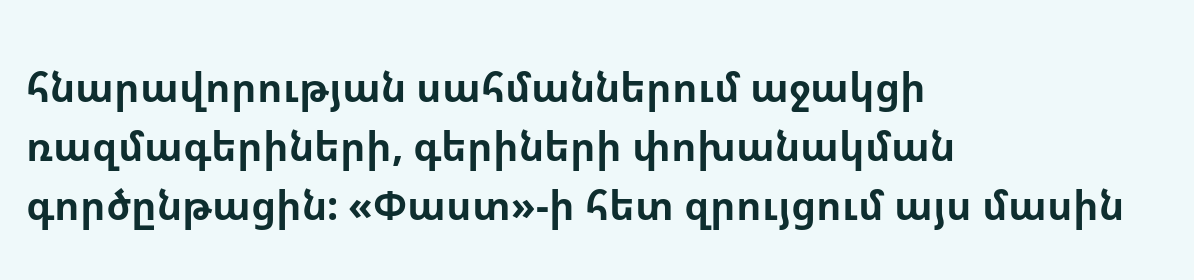հնարավորության սահմաններում աջակցի ռազմագերիների, գերիների փոխանակման գործընթացին: «Փաստ»-ի հետ զրույցում այս մասին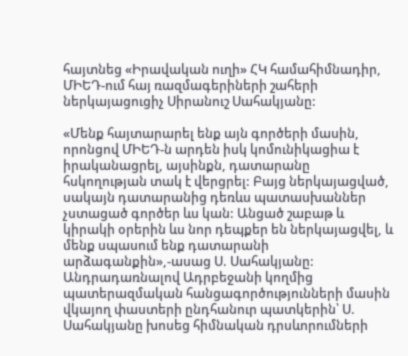հայտնեց «Իրավական ուղի» ՀԿ համահիմնադիր, ՄԻԵԴ-ում հայ ռազմագերիների շահերի ներկայացուցիչ Սիրանուշ Սահակյանը:

«Մենք հայտարարել ենք այն գործերի մասին, որոնցով ՄԻԵԴ-ն արդեն իսկ կոմունիկացիա է իրականացրել, այսինքն, դատարանը հսկողության տակ է վերցրել: Բայց ներկայացված, սակայն դատարանից դեռևս պատասխաններ չստացած գործեր ևս կան: Անցած շաբաթ և կիրակի օրերին ևս նոր դեպքեր են ներկայացվել, և մենք սպասում ենք դատարանի արձագանքին»,-ասաց Ս. Սահակյանը: Անդրադառնալով Ադրբեջանի կողմից պատերազմական հանցագործությունների մասին վկայող փաստերի ընդհանուր պատկերին՝ Ս. Սահակյանը խոսեց հիմնական դրսևորումների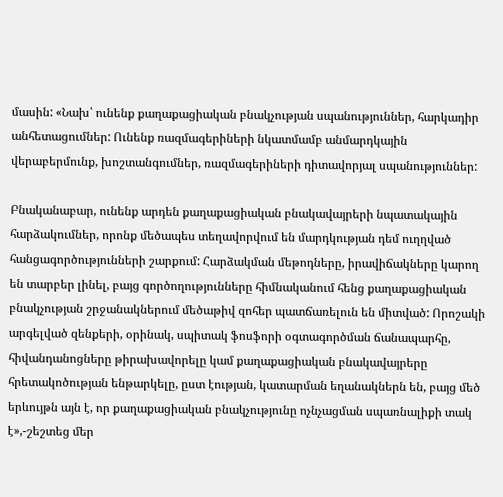մասին: «Նախ՝ ունենք քաղաքացիական բնակչության սպանություններ, հարկադիր անհետացումներ: Ունենք ռազմագերիների նկատմամբ անմարդկային վերաբերմունք, խոշտանգումներ, ռազմագերիների դիտավորյալ սպանություններ:

Բնականաբար, ունենք արդեն քաղաքացիական բնակավայրերի նպատակային հարձակումներ, որոնք մեծապես տեղավորվում են մարդկության դեմ ուղղված հանցագործությունների շարքում: Հարձակման մեթոդները, իրավիճակները կարող են տարբեր լինել, բայց գործողությունները հիմնականում հենց քաղաքացիական բնակչության շրջանակներում մեծաթիվ զոհեր պատճառելուն են միտված: Որոշակի արգելված զենքերի, օրինակ, սպիտակ ֆոսֆորի օգտագործման ճանապարհը, հիվանդանոցները թիրախավորելը կամ քաղաքացիական բնակավայրերը հրետակոծության ենթարկելը, ըստ էության, կատարման եղանակներն են, բայց մեծ երևույթն այն է, որ քաղաքացիական բնակչությունը ոչնչացման սպառնալիքի տակ է»,-շեշտեց մեր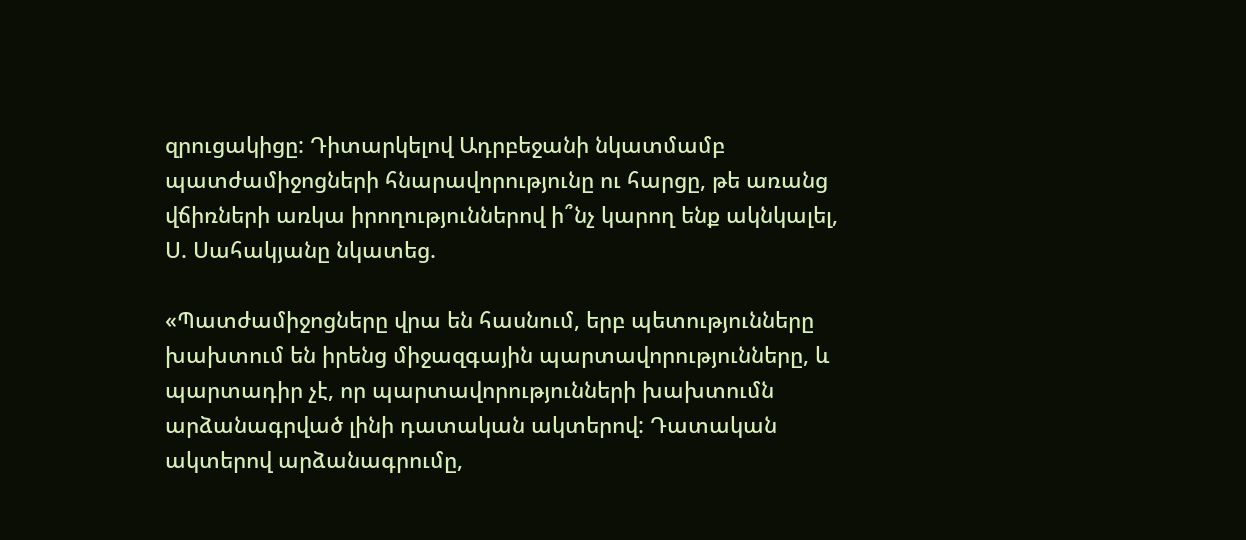զրուցակիցը: Դիտարկելով Ադրբեջանի նկատմամբ պատժամիջոցների հնարավորությունը ու հարցը, թե առանց վճիռների առկա իրողություններով ի՞նչ կարող ենք ակնկալել, Ս. Սահակյանը նկատեց.

«Պատժամիջոցները վրա են հասնում, երբ պետությունները խախտում են իրենց միջազգային պարտավորությունները, և պարտադիր չէ, որ պարտավորությունների խախտումն արձանագրված լինի դատական ակտերով: Դատական ակտերով արձանագրումը,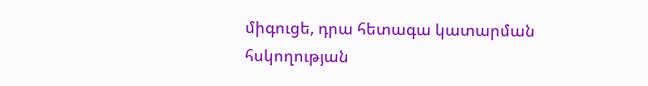միգուցե, դրա հետագա կատարման հսկողության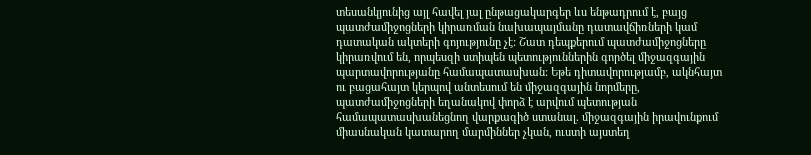տեսանկյունից այլ հավել յալ ընթացակարգեր ևս ենթադրում է, բայց պատժամիջոցների կիրառման նախապայմանը դատավճիռների կամ դատական ակտերի գոյությունը չէ: Շատ դեպքերում պատժամիջոցները կիրառվում են, որպեսզի ստիպեն պետություններին գործել միջազգային պարտավորությանը համապատասխան: Եթե դիտավորությամբ, ակնհայտ ու բացահայտ կերպով անտեսում են միջազգային նորմերը, պատժամիջոցների եղանակով փորձ է արվում պետության համապատասխանեցնող վարքագիծ ստանալ. միջազգային իրավունքում միասնական կատարող մարմիններ չկան, ուստի այստեղ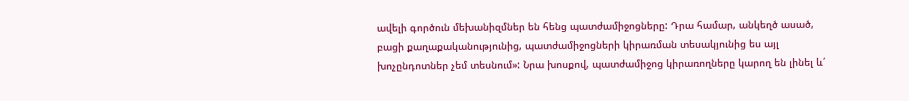ավելի գործուն մեխանիզմներ են հենց պատժամիջոցները: Դրա համար, անկեղծ ասած, բացի քաղաքականությունից, պատժամիջոցների կիրառման տեսակյունից ես այլ խոչընդոտներ չեմ տեսնում»: Նրա խոսքով, պատժամիջոց կիրառողները կարող են լինել և՛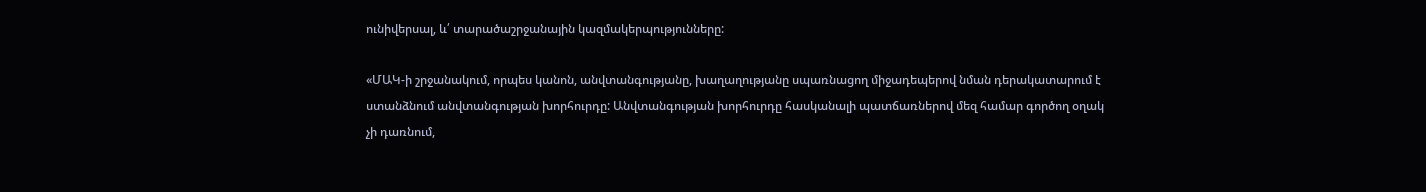ունիվերսալ, և՛ տարածաշրջանային կազմակերպությունները:

«ՄԱԿ-ի շրջանակում, որպես կանոն, անվտանգությանը, խաղաղությանը սպառնացող միջադեպերով նման դերակատարում է ստանձնում անվտանգության խորհուրդը: Անվտանգության խորհուրդը հասկանալի պատճառներով մեզ համար գործող օղակ չի դառնում,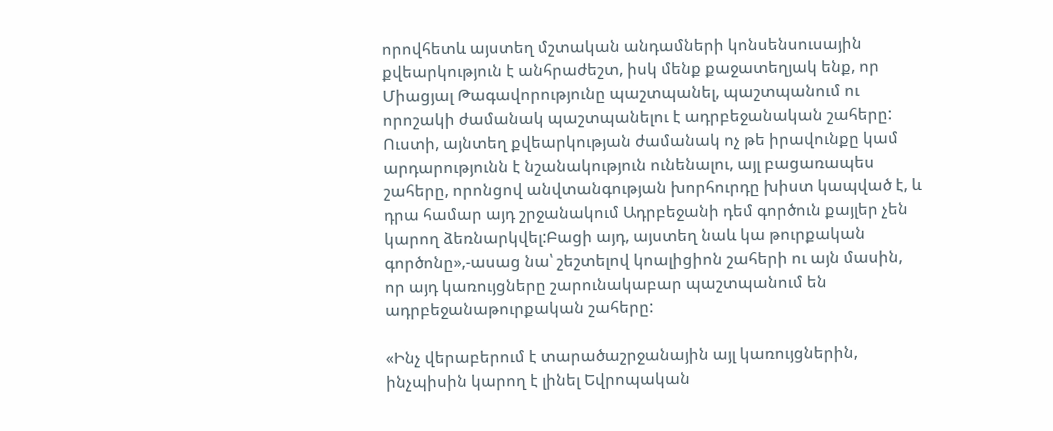որովհետև այստեղ մշտական անդամների կոնսենսուսային քվեարկություն է անհրաժեշտ, իսկ մենք քաջատեղյակ ենք, որ Միացյալ Թագավորությունը պաշտպանել, պաշտպանում ու որոշակի ժամանակ պաշտպանելու է ադրբեջանական շահերը: Ուստի, այնտեղ քվեարկության ժամանակ ոչ թե իրավունքը կամ արդարությունն է նշանակություն ունենալու, այլ բացառապես շահերը, որոնցով անվտանգության խորհուրդը խիստ կապված է, և դրա համար այդ շրջանակում Ադրբեջանի դեմ գործուն քայլեր չեն կարող ձեռնարկվել:Բացի այդ, այստեղ նաև կա թուրքական գործոնը»,-ասաց նա՝ շեշտելով կոալիցիոն շահերի ու այն մասին, որ այդ կառույցները շարունակաբար պաշտպանում են ադրբեջանաթուրքական շահերը:

«Ինչ վերաբերում է տարածաշրջանային այլ կառույցներին, ինչպիսին կարող է լինել Եվրոպական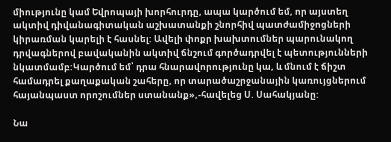միությունը կամ Եվրոպայի խորհուրդը, ապա կարծում եմ, որ այստեղ ակտիվ դիվանագիտական աշխատանքի շնորհիվ պատժամիջոցների կիրառման կարելի է հասնել: Ավելի փոքր խախտումներ պարունակող դրվագներով բավականին ակտիվ ճնշում գործադրվել է պետությունների նկատմամբ:Կարծում եմ՝ դրա հնարավորությունը կա, և մնում է ճիշտ համադրել քաղաքական շահերը, որ տարածաշրջանային կառույցներում հայանպաստ որոշումներ ստանանք»,-հավելեց Ս. Սահակյանը:

Նա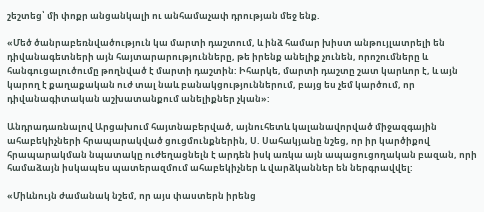շեշտեց՝ մի փոքր անցանկալի ու անհամաչափ դրության մեջ ենք.

«Մեծ ծանրաբեռնվածություն կա մարտի դաշտում, և ինձ համար խիստ անթույլատրելի են դիվանագետների այն հայտարարությունները, թե իրենք անելիք չունեն, որոշումները և հանգուցալուծումը թողնված է մարտի դաշտին: Իհարկե, մարտի դաշտը շատ կարևոր է, և այն կարող է քաղաքական ուժ տալ նաև բանակցություններում, բայց ես չեմ կարծում, որ դիվանագիտական աշխատանքում անելիքներ չկան»:

Անդրադառնալով Արցախում հայտնաբերված, այնուհետև կալանավորված միջազգային ահաբեկիչների հրապարակված ցուցմունքներին, Ս. Սահակյանը նշեց, որ իր կարծիքով հրապարակման նպատակը ուժեղացնելն է արդեն իսկ առկա այն ապացուցողական բազան, որի համաձայն իսկապես պատերազմում ահաբեկիչներ և վարձկաններ են ներգրավվել:

«Միևնույն ժամանակ նշեմ, որ այս փաստերն իրենց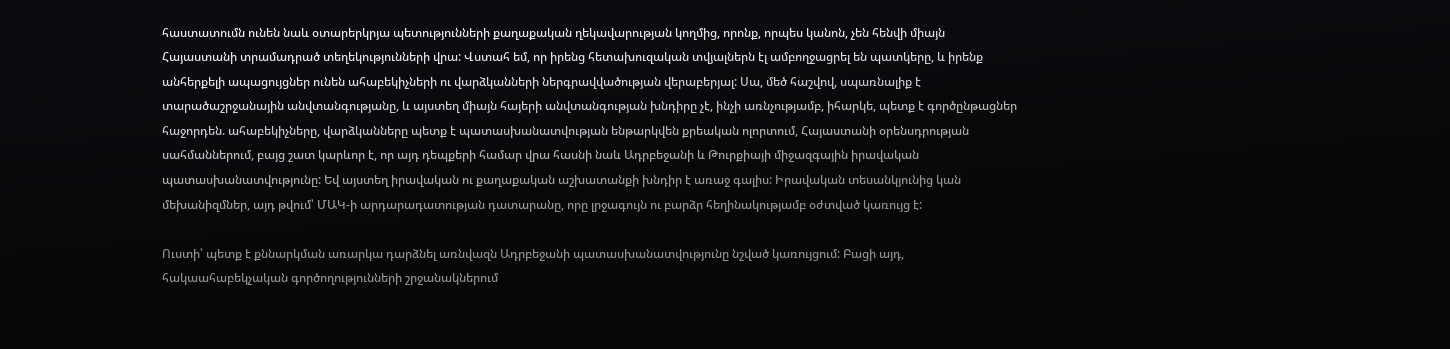հաստատումն ունեն նաև օտարերկրյա պետությունների քաղաքական ղեկավարության կողմից, որոնք, որպես կանոն, չեն հենվի միայն Հայաստանի տրամադրած տեղեկությունների վրա: Վստահ եմ, որ իրենց հետախուզական տվյալներն էլ ամբողջացրել են պատկերը, և իրենք անհերքելի ապացույցներ ունեն ահաբեկիչների ու վարձկանների ներգրավվածության վերաբերյալ: Սա, մեծ հաշվով, սպառնալիք է տարածաշրջանային անվտանգությանը, և այստեղ միայն հայերի անվտանգության խնդիրը չէ, ինչի առնչությամբ, իհարկե, պետք է գործընթացներ հաջորդեն. ահաբեկիչները, վարձկանները պետք է պատասխանատվության ենթարկվեն քրեական ոլորտում, Հայաստանի օրենսդրության սահմաններում, բայց շատ կարևոր է, որ այդ դեպքերի համար վրա հասնի նաև Ադրբեջանի և Թուրքիայի միջազգային իրավական պատասխանատվությունը: Եվ այստեղ իրավական ու քաղաքական աշխատանքի խնդիր է առաջ գալիս: Իրավական տեսանկյունից կան մեխանիզմներ, այդ թվում՝ ՄԱԿ-ի արդարադատության դատարանը, որը լրջագույն ու բարձր հեղինակությամբ օժտված կառույց է:

Ուստի՝ պետք է քննարկման առարկա դարձնել առնվազն Ադրբեջանի պատասխանատվությունը նշված կառույցում: Բացի այդ, հակաահաբեկչական գործողությունների շրջանակներում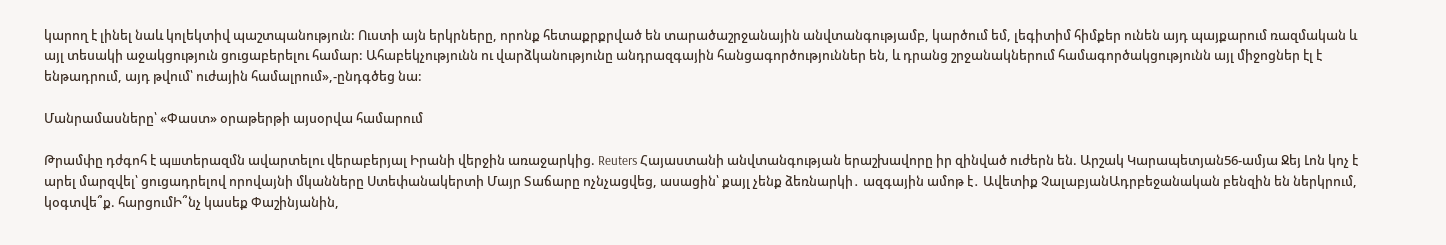կարող է լինել նաև կոլեկտիվ պաշտպանություն: Ուստի այն երկրները, որոնք հետաքրքրված են տարածաշրջանային անվտանգությամբ, կարծում եմ, լեգիտիմ հիմքեր ունեն այդ պայքարում ռազմական և այլ տեսակի աջակցություն ցուցաբերելու համար: Ահաբեկչությունն ու վարձկանությունը անդրազգային հանցագործություններ են, և դրանց շրջանակներում համագործակցությունն այլ միջոցներ էլ է ենթադրում, այդ թվում՝ ուժային համալրում»,-ընդգծեց նա:

Մանրամասները՝ «Փաստ» օրաթերթի այսօրվա համարում

Թրամփը դժգոհ է պшտերազմն ավարտելու վերաբերյալ Իրանի վերջին առաջարկից. Reuters Հայաստանի անվտանգության երաշխավորը իր զինված ուժերն են. Արշակ Կարապետյան56-ամյա Ջեյ Լոն կոչ է արել մարզվել՝ ցուցադրելով որովայնի մկանները Ստեփանակերտի Մայր Տաճարը ոչնչացվեց, ասացին՝ քայլ չենք ձեռնարկի․ ազգային ամոթ է․ Ավետիք ՉալաբյանԱդրբեջանական բենզին են ներկրում, կօգտվե՞ք. հարցումԻ՞նչ կասեք Փաշինյանին,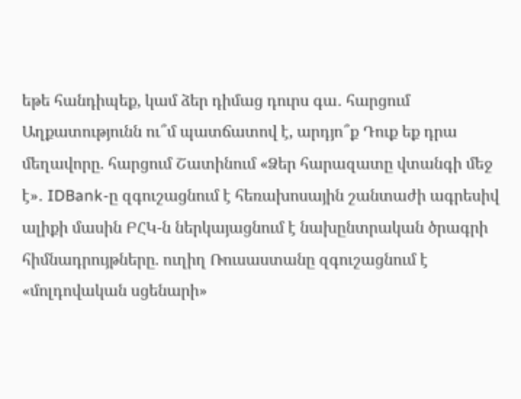եթե հանդիպեք, կամ ձեր դիմաց դուրս գա․ հարցում Աղքատությունն ու՞մ պատճատով է, արդյո՞ք Դուք եք դրա մեղավորը. հարցում Շատինում «Ձեր հարազատը վտանգի մեջ է»․ IDBank-ը զգուշացնում է հեռախոսային շանտաժի ագրեսիվ ալիքի մասին ԲՀԿ-ն ներկայացնում է նախընտրական ծրագրի հիմնադրույթները. ուղիղ Ռուսաստանը զգուշացնում է «մոլդովական սցենարի»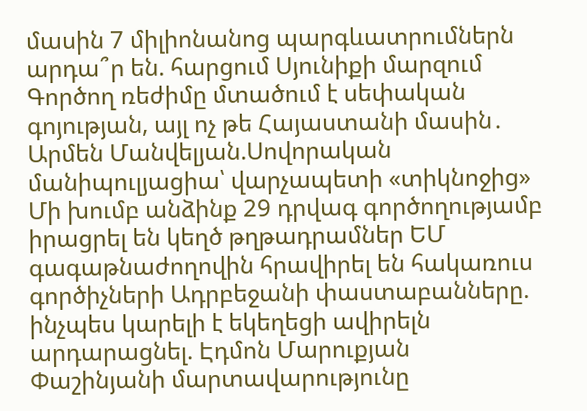մասին 7 միլիոնանոց պարգևատրումներն արդա՞ր են. հարցում Սյունիքի մարզում Գործող ռեժիմը մտածում է սեփական գոյության, այլ ոչ թե Հայաստանի մասին․ Արմեն Մանվելյան.Սովորական մանիպուլյացիա՝ վարչապետի «տիկնոջից» Մի խումբ անձինք 29 դրվագ գործողությամբ իրացրել են կեղծ թղթադրամներ ԵՄ գագաթնաժողովին հրավիրել են հակառուս գործիչների Ադրբեջանի փաստաբանները. ինչպես կարելի է եկեղեցի ավիրելն արդարացնել. Էդմոն Մարուքյան Փաշինյանի մարտավարությունը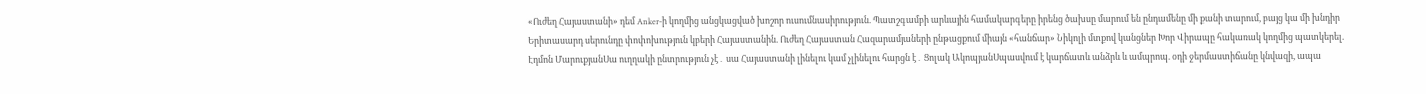«Ուժեղ Հայաստանի» դեմ Anker-ի կողմից անցկացված խոշոր ուսումնասիրություն. Պատշգամբի արևային համակարգերը իրենց ծախսը մարում են ընդամենը մի քանի տարում, բայց կա մի խնդիր Երիտասարդ սերունդը փոփոխություն կբերի Հայաստանին. Ուժեղ Հայաստան Հազարամյաների ընթացքում միայն «հանճար» Նիկոլի մտքով կանցներ Խոր Վիրապը հակառակ կողմից պատկերել. Էդմոն ՄարուքյանՍա ուղղակի ընտրություն չէ․ սա Հայաստանի լինելու կամ չլինելու հարցն է․ Ցոլակ ԱկոպյանՍպասվում է կարճատև անձրև և ամպրոպ. օդի ջերմաստիճանը կնվազի, ապա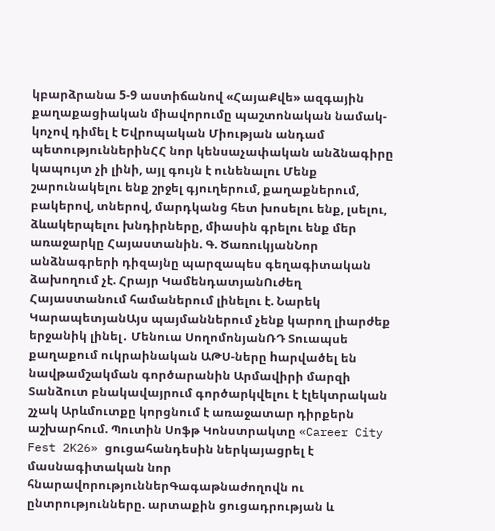կբարձրանա 5-9 աստիճանով «ՀայաՔվե» ազգային քաղաքացիական միավորումը պաշտոնական նամակ-կոչով դիմել է Եվրոպական Միության անդամ պետություններինՀՀ նոր կենսաչափական անձնագիրը կապույտ չի լինի, այլ գույն է ունենալու Մենք շարունակելու ենք շրջել գյուղերում, քաղաքներում, բակերով, տներով, մարդկանց հետ խոսելու ենք, լսելու, ձևակերպելու խնդիրները, միասին գրելու ենք մեր առաջարկը Հայաստանին. Գ. ԾառուկյանՆոր անձնագրերի դիզայնը պարզապես գեղագիտական ձախողում չէ. Հրայր ԿամենդատյանՈւժեղ Հայաստանում համաներում լինելու է. Նարեկ ԿարապետյանԱյս պայմաններում չենք կարող լիարժեք երջանիկ լինել․ Մենուա ՍողոմոնյանՌԴ Տուապսե քաղաքում ուկրաինական ԱԹՍ-ները hարվածել են նավթամշակման գործարանին Արմավիրի մարզի Տանձուտ բնակավայրում գործարկվելու է էլեկտրական շչակ Արևմուտքը կորցնում է առաջատար դիրքերն աշխարհում. Պուտին Սոֆթ Կոնստրակտը «Career City Fest 2K26» ցուցահանդեսին ներկայացրել է մասնագիտական նոր հնարավորություններԳագաթնաժողովն ու ընտրությունները. արտաքին ցուցադրության և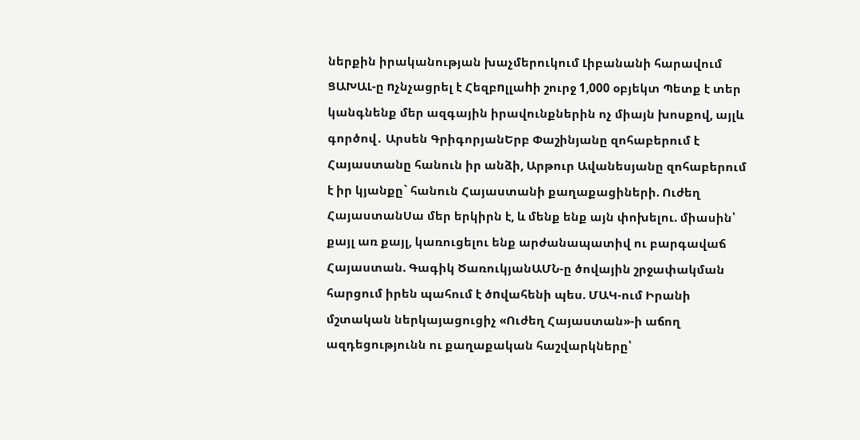ներքին իրականության խաչմերուկում Լիբանանի հարավում ՑԱԽԱԼ-ը nչնչացրել է Հեզբnլլաhի շուրջ 1,000 օբյեկտ Պետք է տեր կանգնենք մեր ազգային իրավունքներին ոչ միայն խոսքով, այլև գործով․ Արսեն ԳրիգորյանԵրբ Փաշինյանը զոհաբերում է Հայաստանը հանուն իր անձի, Արթուր Ավանեսյանը զոհաբերում է իր կյանքը` հանուն Հայաստանի քաղաքացիների. Ուժեղ ՀայաստանՍա մեր երկիրն է, և մենք ենք այն փոխելու. միասին՝ քայլ առ քայլ, կառուցելու ենք արժանապատիվ ու բարգավաճ Հայաստան. Գագիկ ԾառուկյանԱՄՆ-ը ծովային շրջափակման հարցում իրեն պահում է ծnվահենի պես. ՄԱԿ-ում Իրանի մշտական ներկայացուցիչ «Ուժեղ Հայաստան»-ի աճող ազդեցությունն ու քաղաքական հաշվարկները՝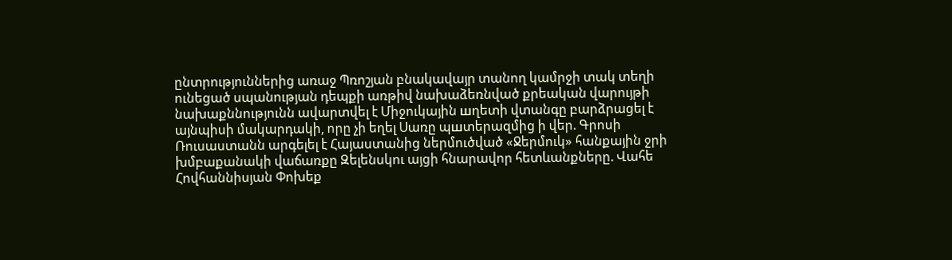ընտրություններից առաջ Պռոշյան բնակավայր տանող կամրջի տակ տեղի ունեցած սպանության դեպքի առթիվ նախաձեռնված քրեական վարույթի նախաքննությունն ավարտվել է Միջուկային шղետի վտանգը բարձրացել է այնպիսի մակարդակի, որը չի եղել Սառը պшտերազմից ի վեր. Գրոսի Ռուսաստանն արգելել է Հայաստանից ներմուծված «Ջերմուկ» հանքային ջրի խմբաքանակի վաճառքը Զելենսկու այցի հնարավոր հետևանքները. Վահե Հովհաննիսյան Փոխեք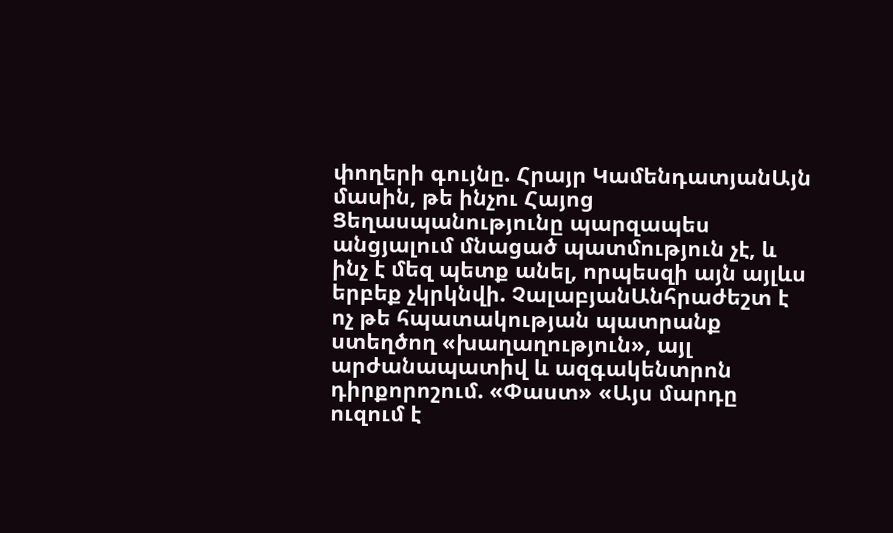փողերի գույնը. Հրայր ԿամենդատյանԱյն մասին, թե ինչու Հայոց Ցեղասպանությունը պարզապես անցյալում մնացած պատմություն չէ, և ինչ է մեզ պետք անել, որպեսզի այն այլևս երբեք չկրկնվի. ՉալաբյանԱնհրաժեշտ է ոչ թե հպատակության պատրանք ստեղծող «խաղաղություն», այլ արժանապատիվ և ազգակենտրոն դիրքորոշում. «Փաստ» «Այս մարդը ուզում է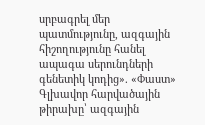սրբագրել մեր պատմությունը, ազգային հիշողությունը հանել ապագա սերունդների գենետիկ կոդից». «Փաստ» Գլխավոր հարվածային թիրախը՝ ազգային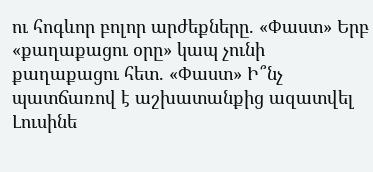ու հոգևոր բոլոր արժեքները. «Փաստ» Երբ «քաղաքացու օրը» կապ չունի քաղաքացու հետ. «Փաստ» Ի՞նչ պատճառով է աշխատանքից ազատվել Լուսինե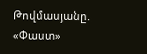Թովմասյանը. «Փաստ»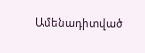Ամենադիտված